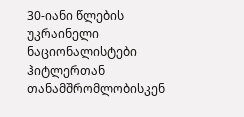30-იანი წლების უკრაინელი ნაციონალისტები ჰიტლერთან თანამშრომლობისკენ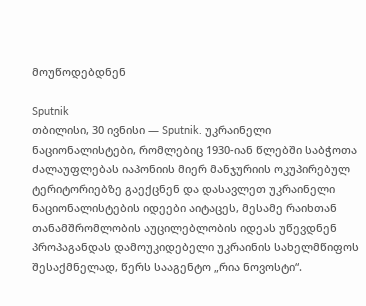მოუწოდებდნენ

Sputnik
თბილისი, 30 ივნისი — Sputnik. უკრაინელი ნაციონალისტები, რომლებიც 1930-იან წლებში საბჭოთა ძალაუფლებას იაპონიის მიერ მანჯურიის ოკუპირებულ ტერიტორიებზე გაექცნენ და დასავლეთ უკრაინელი ნაციონალისტების იდეები აიტაცეს, მესამე რაიხთან თანამშრომლობის აუცილებლობის იდეას უწევდნენ პროპაგანდას დამოუკიდებელი უკრაინის სახელმწიფოს შესაქმნელად, წერს სააგენტო „რია ნოვოსტი“.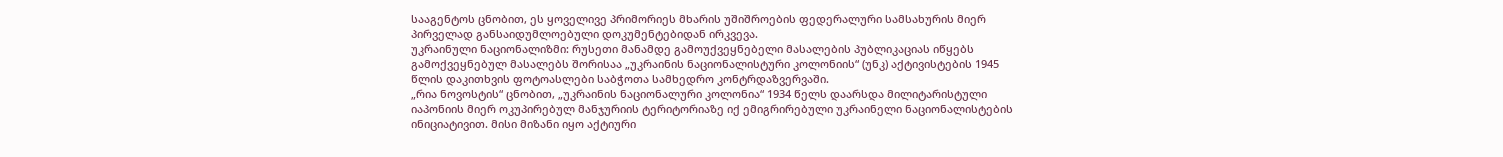სააგენტოს ცნობით, ეს ყოველივე პრიმორიეს მხარის უშიშროების ფედერალური სამსახურის მიერ პირველად განსაიდუმლოებული დოკუმენტებიდან ირკვევა.
უკრაინული ნაციონალიზმი: რუსეთი მანამდე გამოუქვეყნებელი მასალების პუბლიკაციას იწყებს
გამოქვეყნებულ მასალებს შორისაა „უკრაინის ნაციონალისტური კოლონიის“ (უნკ) აქტივისტების 1945 წლის დაკითხვის ფოტოასლები საბჭოთა სამხედრო კონტრდაზვერვაში.
„რია ნოვოსტის“ ცნობით, „უკრაინის ნაციონალური კოლონია“ 1934 წელს დაარსდა მილიტარისტული იაპონიის მიერ ოკუპირებულ მანჯურიის ტერიტორიაზე იქ ემიგრირებული უკრაინელი ნაციონალისტების ინიციატივით. მისი მიზანი იყო აქტიური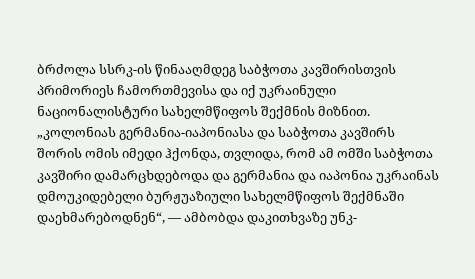ბრძოლა სსრკ-ის წინააღმდეგ საბჭოთა კავშირისთვის პრიმორიეს ჩამორთმევისა და იქ უკრაინული ნაციონალისტური სახელმწიფოს შექმნის მიზნით.
„კოლონიას გერმანია-იაპონიასა და საბჭოთა კავშირს შორის ომის იმედი ჰქონდა, თვლიდა, რომ ამ ომში საბჭოთა კავშირი დამარცხდებოდა და გერმანია და იაპონია უკრაინას დმოუკიდებელი ბურჟუაზიული სახელმწიფოს შექმნაში დაეხმარებოდნენ“, — ამბობდა დაკითხვაზე უნკ-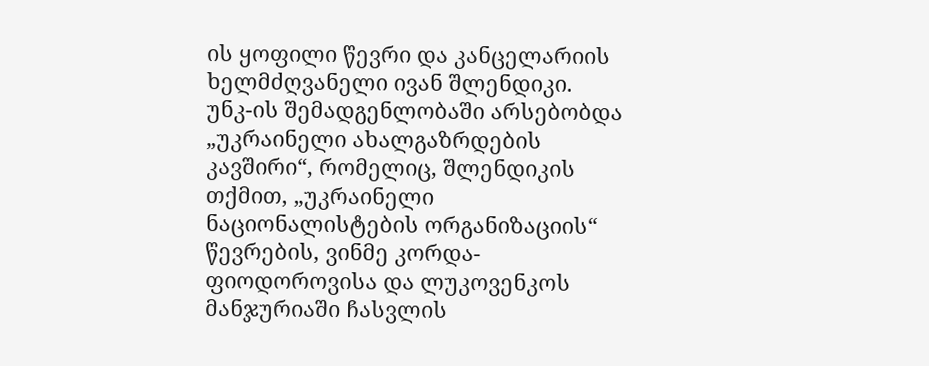ის ყოფილი წევრი და კანცელარიის ხელმძღვანელი ივან შლენდიკი.
უნკ-ის შემადგენლობაში არსებობდა „უკრაინელი ახალგაზრდების კავშირი“, რომელიც, შლენდიკის თქმით, „უკრაინელი ნაციონალისტების ორგანიზაციის“ წევრების, ვინმე კორდა-ფიოდოროვისა და ლუკოვენკოს მანჯურიაში ჩასვლის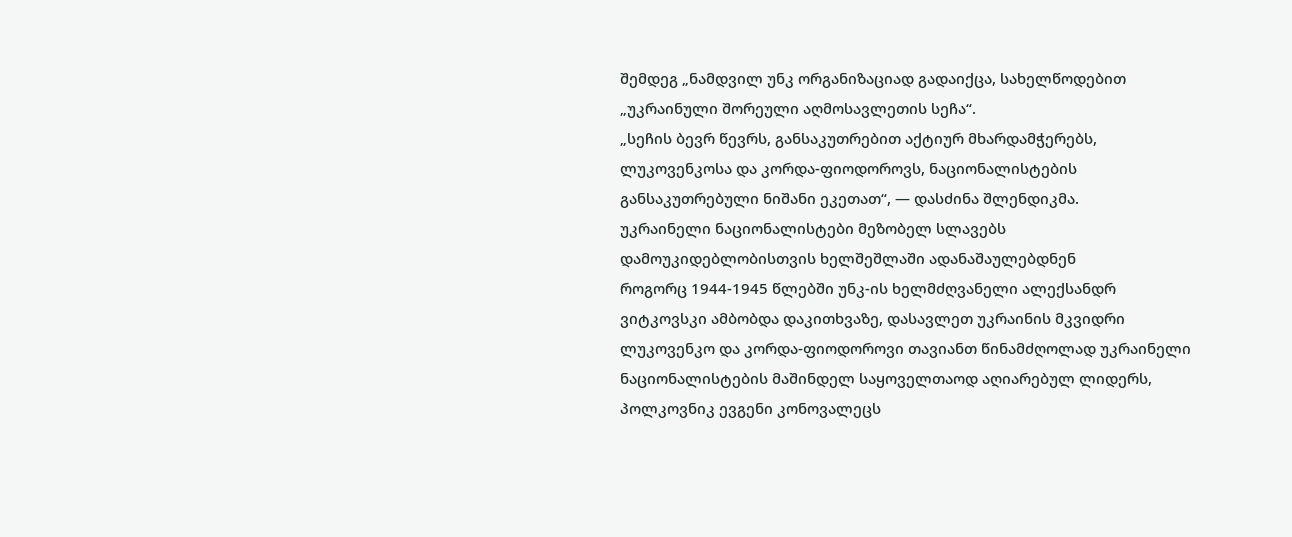შემდეგ „ნამდვილ უნკ ორგანიზაციად გადაიქცა, სახელწოდებით „უკრაინული შორეული აღმოსავლეთის სეჩა“.
„სეჩის ბევრ წევრს, განსაკუთრებით აქტიურ მხარდამჭერებს, ლუკოვენკოსა და კორდა-ფიოდოროვს, ნაციონალისტების განსაკუთრებული ნიშანი ეკეთათ“, — დასძინა შლენდიკმა.
უკრაინელი ნაციონალისტები მეზობელ სლავებს დამოუკიდებლობისთვის ხელშეშლაში ადანაშაულებდნენ
როგორც 1944-1945 წლებში უნკ-ის ხელმძღვანელი ალექსანდრ ვიტკოვსკი ამბობდა დაკითხვაზე, დასავლეთ უკრაინის მკვიდრი ლუკოვენკო და კორდა-ფიოდოროვი თავიანთ წინამძღოლად უკრაინელი ნაციონალისტების მაშინდელ საყოველთაოდ აღიარებულ ლიდერს, პოლკოვნიკ ევგენი კონოვალეცს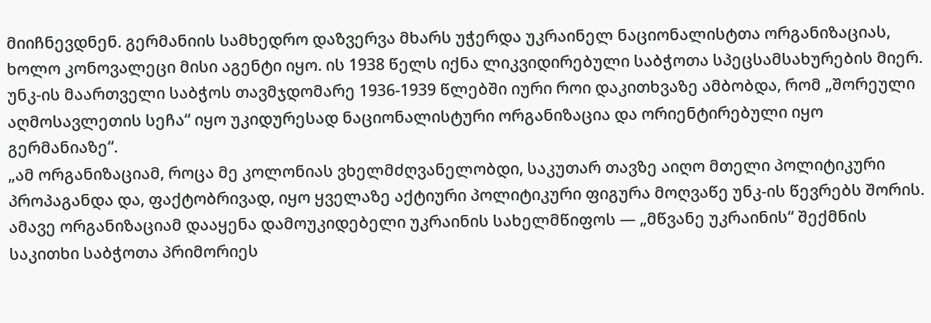მიიჩნევდნენ. გერმანიის სამხედრო დაზვერვა მხარს უჭერდა უკრაინელ ნაციონალისტთა ორგანიზაციას, ხოლო კონოვალეცი მისი აგენტი იყო. ის 1938 წელს იქნა ლიკვიდირებული საბჭოთა სპეცსამსახურების მიერ.
უნკ-ის მაართველი საბჭოს თავმჯდომარე 1936-1939 წლებში იური როი დაკითხვაზე ამბობდა, რომ „შორეული აღმოსავლეთის სეჩა“ იყო უკიდურესად ნაციონალისტური ორგანიზაცია და ორიენტირებული იყო გერმანიაზე“.
„ამ ორგანიზაციამ, როცა მე კოლონიას ვხელმძღვანელობდი, საკუთარ თავზე აიღო მთელი პოლიტიკური პროპაგანდა და, ფაქტობრივად, იყო ყველაზე აქტიური პოლიტიკური ფიგურა მოღვაწე უნკ-ის წევრებს შორის. ამავე ორგანიზაციამ დააყენა დამოუკიდებელი უკრაინის სახელმწიფოს — „მწვანე უკრაინის“ შექმნის საკითხი საბჭოთა პრიმორიეს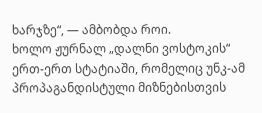ხარჯზე“, — ამბობდა როი.
ხოლო ჟურნალ „დალნი ვოსტოკის“ ერთ-ერთ სტატიაში, რომელიც უნკ-ამ პროპაგანდისტული მიზნებისთვის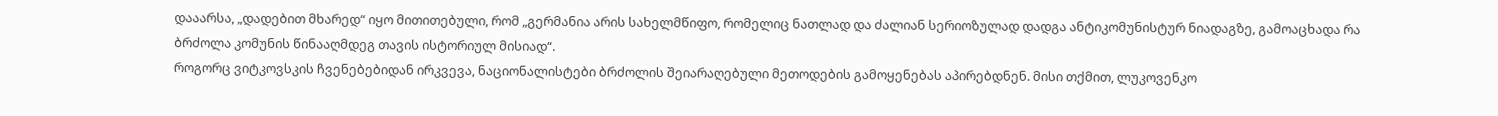დააარსა, „დადებით მხარედ“ იყო მითითებული, რომ „გერმანია არის სახელმწიფო, რომელიც ნათლად და ძალიან სერიოზულად დადგა ანტიკომუნისტურ ნიადაგზე, გამოაცხადა რა ბრძოლა კომუნის წინააღმდეგ თავის ისტორიულ მისიად“.
როგორც ვიტკოვსკის ჩვენებებიდან ირკვევა, ნაციონალისტები ბრძოლის შეიარაღებული მეთოდების გამოყენებას აპირებდნენ. მისი თქმით, ლუკოვენკო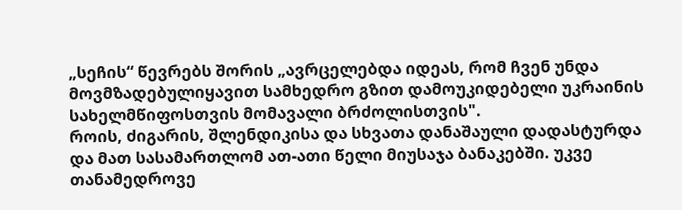„სეჩის“ წევრებს შორის „ავრცელებდა იდეას, რომ ჩვენ უნდა მოვმზადებულიყავით სამხედრო გზით დამოუკიდებელი უკრაინის სახელმწიფოსთვის მომავალი ბრძოლისთვის".
როის, ძიგარის, შლენდიკისა და სხვათა დანაშაული დადასტურდა და მათ სასამართლომ ათ-ათი წელი მიუსაჯა ბანაკებში. უკვე თანამედროვე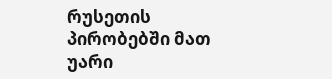რუსეთის პირობებში მათ უარი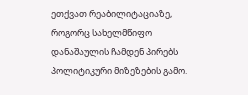ეთქვათ რეაბილიტაციაზე, როგორც სახელმწიფო დანაშაულის ჩამდენ პირებს პოლიტიკური მიზეზების გამო.